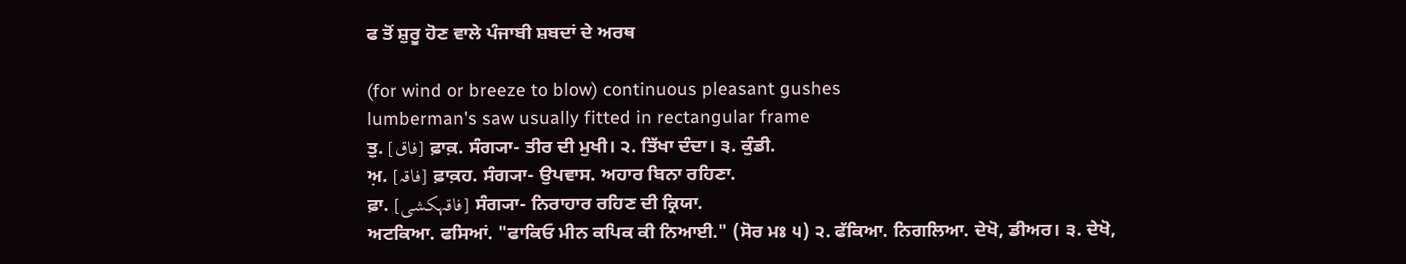ਫ ਤੋਂ ਸ਼ੁਰੂ ਹੋਣ ਵਾਲੇ ਪੰਜਾਬੀ ਸ਼ਬਦਾਂ ਦੇ ਅਰਥ

(for wind or breeze to blow) continuous pleasant gushes
lumberman's saw usually fitted in rectangular frame
ਤੁ. [فاق] ਫ਼ਾਕ਼. ਸੰਗ੍ਯਾ- ਤੀਰ ਦੀ ਮੁਖੀ। ੨. ਤਿੱਖਾ ਦੰਦਾ। ੩. ਕੁੰਡੀ.
ਅ਼. [فاقہ] ਫ਼ਾਕ਼ਹ. ਸੰਗ੍ਯਾ- ਉਪਵਾਸ. ਅਹਾਰ ਬਿਨਾ ਰਹਿਣਾ.
ਫ਼ਾ. [فاقہکشی] ਸੰਗ੍ਯਾ- ਨਿਰਾਹਾਰ ਰਹਿਣ ਦੀ ਕ੍ਰਿਯਾ.
ਅਟਕਿਆ. ਫਸਿਆਂ. "ਫਾਕਿਓ ਮੀਨ ਕਪਿਕ ਕੀ ਨਿਆਈ." (ਸੋਰ ਮਃ ੫) ੨. ਫੱਕਿਆ. ਨਿਗਲਿਆ. ਦੇਖੋ, ਡੀਅਰ। ੩. ਦੇਖੋ,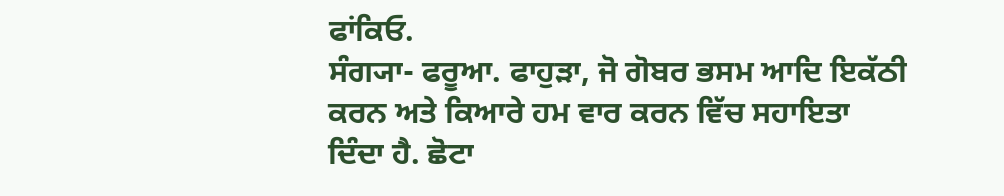ਫਾਂਕਿਓ.
ਸੰਗ੍ਯਾ- ਫਰੂਆ. ਫਾਹੁੜਾ, ਜੋ ਗੋਬਰ ਭਸਮ ਆਦਿ ਇਕੱਠੀ ਕਰਨ ਅਤੇ ਕਿਆਰੇ ਹਮ ਵਾਰ ਕਰਨ ਵਿੱਚ ਸਹਾਇਤਾ ਦਿੰਦਾ ਹੈ. ਛੋਟਾ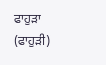ਫਾਹੁੜਾ (ਫਾਹੁੜੀ)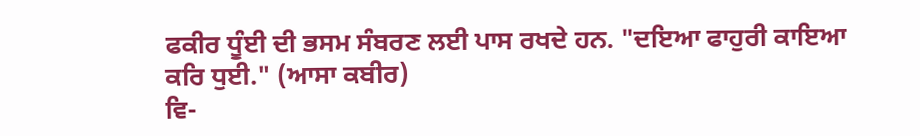ਫਕੀਰ ਧੂੰਈ ਦੀ ਭਸਮ ਸੰਬਰਣ ਲਈ ਪਾਸ ਰਖਦੇ ਹਨ. "ਦਇਆ ਫਾਹੁਰੀ ਕਾਇਆ ਕਰਿ ਧੁਈ." (ਆਸਾ ਕਬੀਰ)
ਵਿ-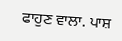ਫਾਹੁਣ ਵਾਲਾ. ਪਾਸ਼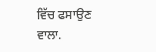ਵਿੱਚ ਫਸਾਉਣ ਵਾਲਾ.